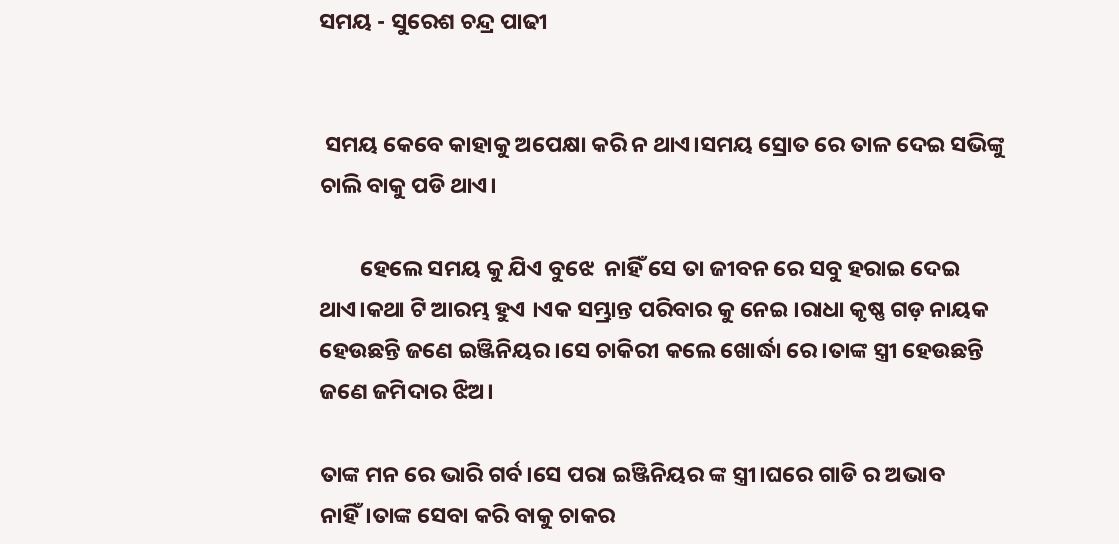ସମୟ - ସୁରେଶ ଚନ୍ଦ୍ର ପାଢୀ


 ସମୟ କେବେ କାହାକୁ ଅପେକ୍ଷା କରି ନ ଥାଏ।ସମୟ ସ୍ରୋତ ରେ ତାଳ ଦେଇ ସଭିଙ୍କୁ ଚାଲି ବାକୁ ପଡି ଥାଏ।

        ହେଲେ ସମୟ କୁ ଯିଏ ବୁଝେ  ନାହିଁ ସେ ତା ଜୀବନ ରେ ସବୁ ହରାଇ ଦେଇ ଥାଏ।କଥା ଟି ଆରମ୍ଭ ହୁଏ ।ଏକ ସମ୍ଭ୍ରାନ୍ତ ପରିବାର କୁ ନେଇ ।ରାଧା କୃଷ୍ଣ ଗଡ଼ ନାୟକ ହେଉଛନ୍ତି ଜଣେ ଇଞ୍ଜିନିୟର।ସେ ଚାକିରୀ କଲେ ଖୋର୍ଦ୍ଧା ରେ।ତାଙ୍କ ସ୍ତ୍ରୀ ହେଉଛନ୍ତି ଜଣେ ଜମିଦାର ଝିଅ।

ତାଙ୍କ ମନ ରେ ଭାରି ଗର୍ବ।ସେ ପରା ଇଞ୍ଜିନିୟର ଙ୍କ ସ୍ତ୍ରୀ।ଘରେ ଗାଡି ର ଅଭାବ ନାହିଁ।ତାଙ୍କ ସେବା କରି ବାକୁ ଚାକର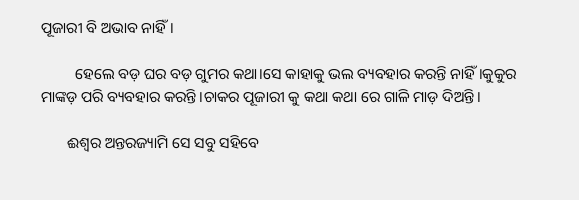ପୂଜାରୀ ବି ଅଭାବ ନାହିଁ।

         ହେଲେ ବଡ଼ ଘର ବଡ଼ ଗୁମର କଥା।ସେ କାହାକୁ ଭଲ ବ୍ୟବହାର କରନ୍ତି ନାହିଁ।କୁକୁର ମାଙ୍କଡ଼ ପରି ବ୍ୟବହାର କରନ୍ତି।ଚାକର ପୂଜାରୀ କୁ କଥା କଥା ରେ ଗାଳି ମାଡ଼ ଦିଅନ୍ତି।

       ଈଶ୍ୱର ଅନ୍ତରଜ୍ୟାମି ସେ ସବୁ ସହିବେ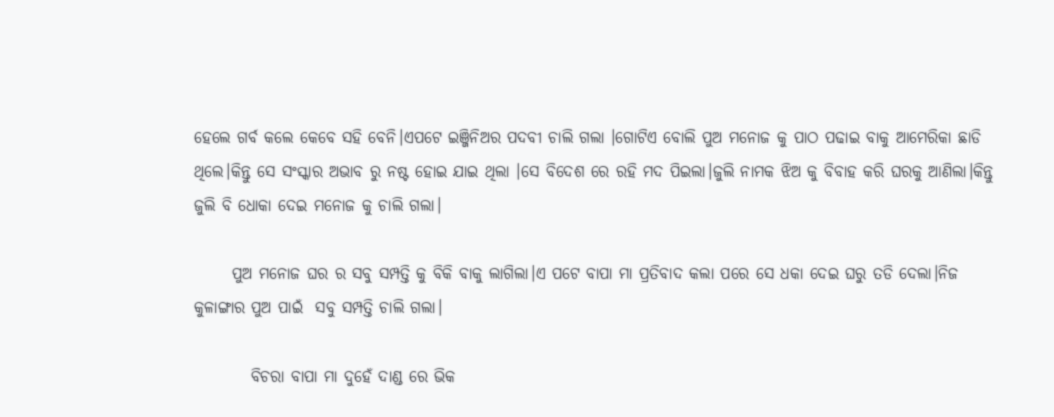ହେଲେ ଗର୍ବ କଲେ କେବେ ସହି ବେନି।ଏପଟେ ଇଞ୍ଜିନିଅର ପଦବୀ ଚାଲି ଗଲା ।ଗୋଟିଏ ବୋଲି ପୁଅ ମନୋଜ କୁ ପାଠ ପଢାଇ ବାକୁ ଆମେରିକା ଛାଡି ଥିଲେ।କିନ୍ତୁ ସେ ସଂସ୍କାର ଅଭାବ ରୁ ନଷ୍ଟ ହୋଇ ଯାଇ ଥିଲା ।ସେ ବିଦେଶ ରେ ରହି ମଦ ପିଇଲା।ଜୁଲି ନାମକ ଝିଅ କୁ ବିବାହ କରି ଘରକୁ ଆଣିଲା।କିନ୍ତୁ ଜୁଲି ବି ଧୋକା ଦେଇ ମନୋଜ କୁ ଚାଲି ଗଲା।

      ପୁଅ ମନୋଜ ଘର ର ସବୁ ସମ୍ପତ୍ତି କୁ ବିକି ବାକୁ ଲାଗିଲା।ଏ ପଟେ ବାପା ମା ପ୍ରତିବାଦ କଲା ପରେ ସେ ଧକା ଦେଇ ଘରୁ ତଡି ଦେଲା।ନିଜ କୁଳାଙ୍ଗାର ପୁଅ ପାଇଁ  ସବୁ ସମ୍ପତ୍ତି ଚାଲି ଗଲା।

         ବିଚରା ବାପା ମା ଦୁହେଁ ଦାଣ୍ଡ ରେ ଭିକ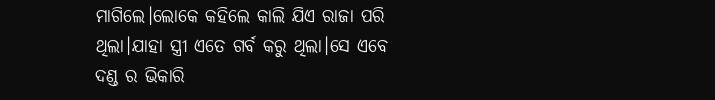ମାଗିଲେ।ଲୋକେ କହିଲେ କାଲି ଯିଏ ରାଜା ପରି ଥିଲା।ଯାହା ସ୍ତ୍ରୀ ଏତେ ଗର୍ବ କରୁ ଥିଲା।ସେ ଏବେ ଦଣ୍ଡ ର ଭିକାରି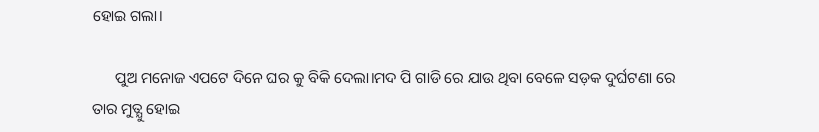ହୋଇ ଗଲା।

      ପୁଅ ମନୋଜ ଏପଟେ ଦିନେ ଘର କୁ ବିକି ଦେଲା।ମଦ ପି ଗାଡି ରେ ଯାଉ ଥିବା ବେଳେ ସଡ଼କ ଦୁର୍ଘଟଣା ରେ ତାର ମୁତ୍ଯୁ ହୋଇ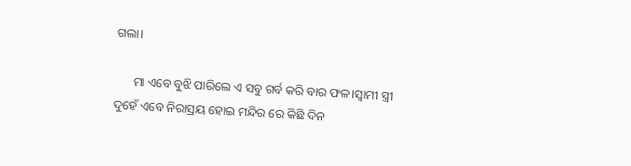ଗଲା।

      ମା ଏବେ ବୁଝି ପାରିଲେ ଏ ସବୁ ଗର୍ବ କରି ବାର ଫଳ।ସ୍ୱାମୀ ସ୍ତ୍ରୀ ଦୁହେଁ ଏବେ ନିରାସ୍ରୟ ହୋଇ ମନ୍ଦିର ରେ କିଛି ଦିନ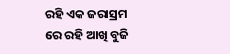ରହି ଏକ ଜରାସ୍ରମ ରେ ରହି ଆଖି ବୁଜି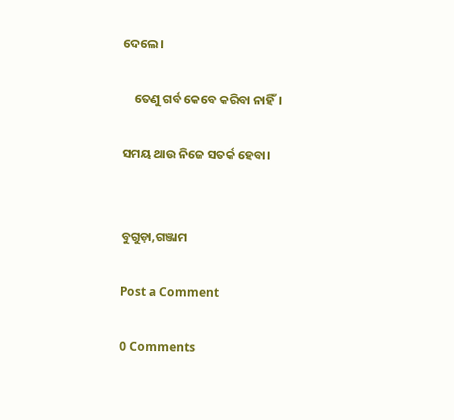ଦେଲେ।

    ତେଣୁ ଗର୍ବ କେବେ କରିବା ନାହିଁ।

ସମୟ ଥାଉ ନିଜେ ସତର୍କ ହେବା।


ବୁଗୁଡ଼ା,ଗଞ୍ଜାମ

Post a Comment

0 Comments